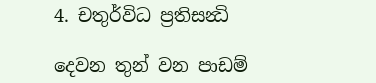4. චතුර්විධ ප්‍රතිසන්‍ධි

දෙවන තුන් වන පාඩම්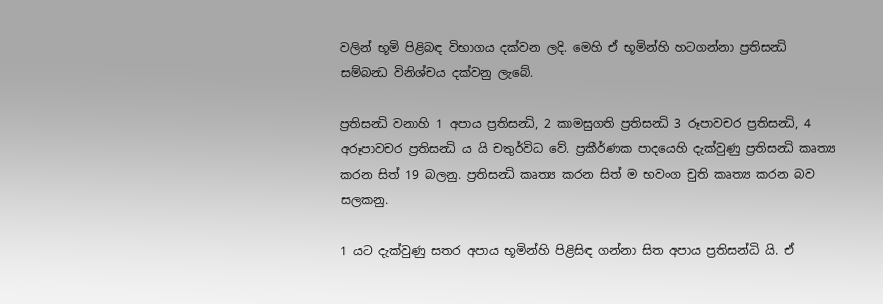වලින් භූමි පිළිබඳ විභාගය දක්වන ලදි. මෙහි ඒ භූමින්හි හටගන්නා ප්‍රතිසන්‍ධි සම්බන්‍ධ විනිශ්චය දක්වනු ලැබේ.

ප්‍රතිසන්‍ධි වනාහි 1 අපාය ප්‍රතිසන්‍ධි, 2 කාමසුගති ප්‍රතිසන්‍ධි 3 රූපාවචර ප්‍රතිසන්‍ධි, 4 අරූපාවචර ප්‍රතිසන්‍ධි ය යි චතුර්විධ වේ. ප්‍රකීර්ණක පාදයෙහි දැක්වුණු ප්‍රතිසන්‍ධි කෘත්‍ය කරන සිත් 19 බලනු. ප්‍රතිසන්‍ධි කෘත්‍ය කරන සිත් ම භවංග චුති කෘත්‍ය කරන බව සලකනු.

1 යට දැක්වුණු සතර අපාය භූමින්හි පිළිසිඳ ගන්නා සිත අපාය ප්‍රතිසන්ධි යි. ඒ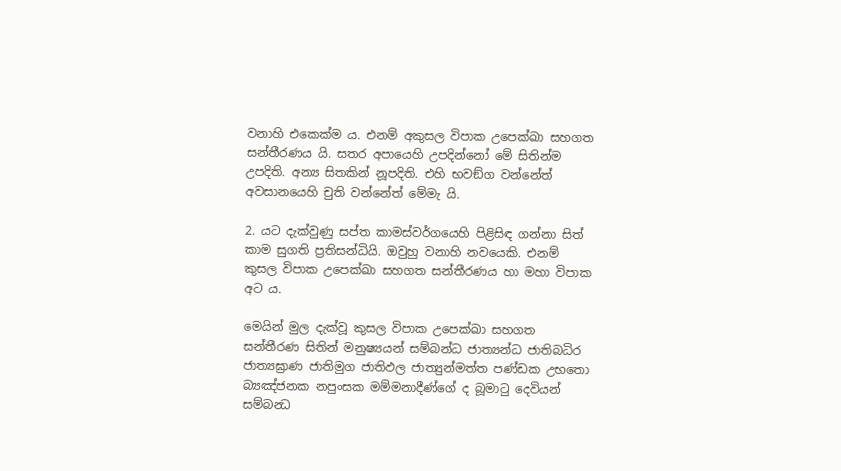වනාහි එකෙක්ම ය. එනම් අකුසල විපාක උපෙක්ඛා සහගත සන්තීරණය යි. සතර අපායෙහි උපදින්නෝ මේ සිතින්ම උපදිති. අන්‍ය සිතකින් නූපදිති. එහි භවඞ්ග වන්නේත් අවසානයෙහි චුති වන්නේත් මේමැ යි.

2. යට දැක්වුණු සප්ත කාමස්වර්ගයෙහි පිළිසිඳ ගන්නා සිත් කාම සුගති ප්‍රතිසන්ධියි. ඔවුහු වනාහි නවයෙකි. එනම් කුසල විපාක උපෙක්ඛා සහගත සන්තීරණය හා මහා විපාක අට ය.

මෙයින් මුල දැක්වූ කුසල විපාක උපෙක්ඛා සහගත සන්තීරණ සිතින් මනුෂ්‍යයන් සම්බන්ධ ජාත්‍යන්ධ ජාතිබධිර ජාත්‍යඝ්‍රාණ ජාතිමුග ජාතිඵල ජාත්‍යුන්මත්ත පණ්ඩක උභතො බ්‍යඤ්ජනක නපුංසක මම්මනාදීණ්ගේ ද බූමාටු දෙවියන් සම්බන්‍ධ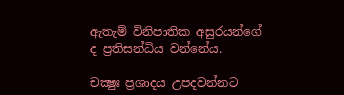ඇතැම් විනිපාතික අසුරයන්ගේ ද ප්‍රතිසන්ධිය වන්නේය.

චක්‍ෂුඃ ප්‍රශාදය උපදවන්නට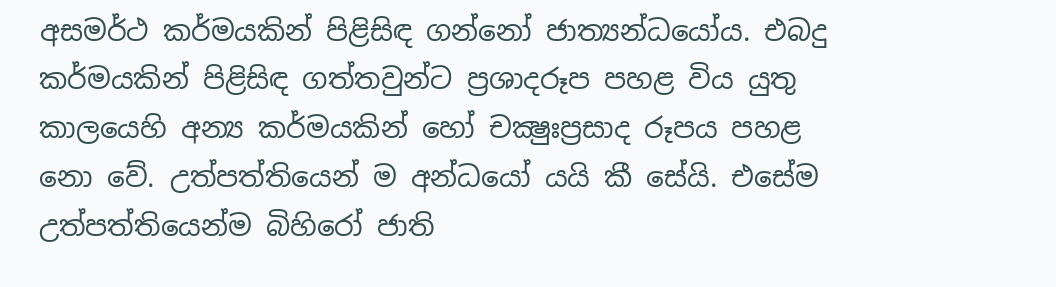අසමර්ථ කර්මයකින් පිළිසිඳ ගන්නෝ ජාත්‍යන්ධයෝය. එබදු කර්මයකින් පිළිසිඳ ගත්තවුන්ට ප්‍රශාදරූප පහළ විය යුතු කාලයෙහි අන්‍ය කර්මයකින් හෝ චක්‍ෂුඃප්‍රසාද රූපය පහළ නො වේ. උත්පත්තියෙන් ම අන්ධයෝ යයි කී සේයි. එසේම උත්පත්තියෙන්ම බිහිරෝ ජාති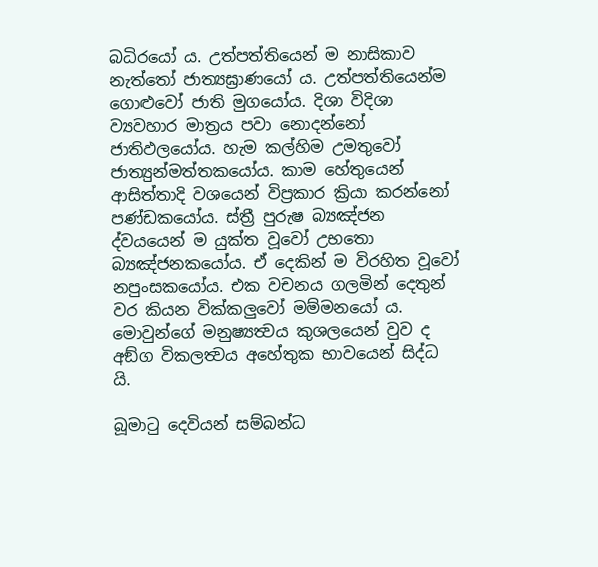බධිරයෝ ය. උත්පත්තියෙන් ම නාසිකාව නැත්තෝ ජාත්‍යඝ්‍රාණයෝ ය. උත්පත්තියෙන්ම ගොළුවෝ ජාති මුගයෝය. දිශා විදිශා ව්‍යවහාර මාත්‍රය පවා නොදන්නෝ ජාතිඵලයෝය. හැම කල්හිම උමතුවෝ ජාත්‍යුන්මත්තකයෝය. කාම හේතුයෙන් ආසිත්තාදි වශයෙන් විප්‍රකාර ක්‍රියා කරන්නෝ පණ්ඩකයෝය. ස්ත්‍රී පුරුෂ බ්‍යඤ්ජන ද්වයයෙන් ම යුක්ත වූවෝ උභතො බ්‍යඤ්ජනකයෝය. ඒ දෙකින් ම විරහිත වූවෝ නපුංසකයෝය. එක වචනය ගලමින් දෙතුන් වර කියන වික්කලුවෝ මම්මනයෝ ය. මොවුන්ගේ මනුෂ්‍යත්‍වය කුශලයෙන් වුව ද අඞ්ග විකලත්‍වය අහේතුක භාවයෙන් සිද්ධ යි.

බූමාටු දෙවියන් සම්බන්ධ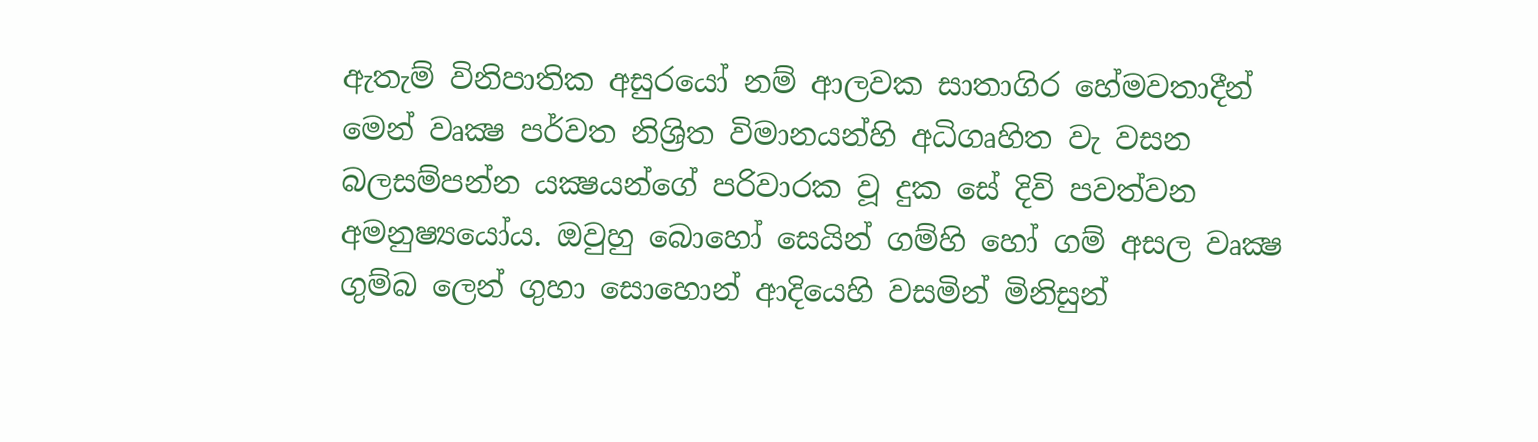ඇතැම් විනිපාතික අසුරයෝ නම් ආලවක සාතාගිර හේමවතාදීන් මෙන් වෘක්‍ෂ පර්වත නිශ්‍රිත විමානයන්හි අධිගෘහිත වැ වසන බලසම්පන්න යක්‍ෂයන්ගේ පරිවාරක වූ දුක සේ දිවි පවත්වන අමනුෂ්‍යයෝය. ඔවුහු බොහෝ සෙයින් ගම්හි හෝ ගම් අසල වෘක්‍ෂ ගුම්බ ලෙන් ගුහා සොහොන් ආදියෙහි වසමින් මිනිසුන්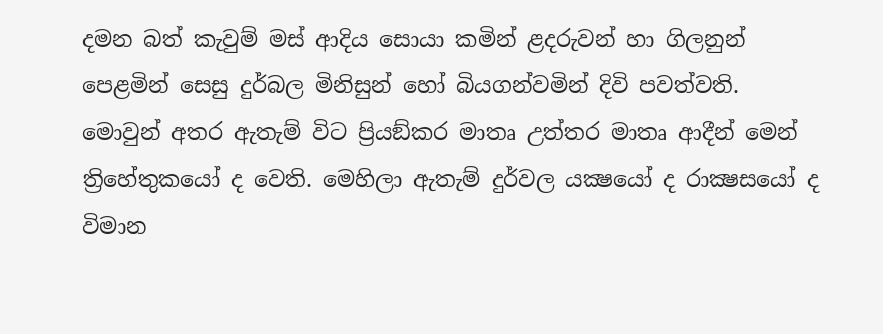දමන බත් කැවුම් මස් ආදිය සොයා කමින් ළදරුවන් හා ගිලනුන් පෙළමින් සෙසු දුර්බල මිනිසුන් හෝ බියගන්වමින් දිවි පවත්වති. මොවුන් අතර ඇතැම් විට ප්‍රියඞ්කර මාතෘ උත්තර මාතෘ ආදීන් මෙන් ත්‍රිහේතුකයෝ ද වෙති. මෙහිලා ඇතැම් දුර්වල යක්‍ෂයෝ ද රාක්‍ෂසයෝ ද විමාන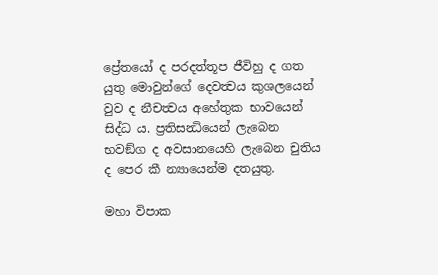ප්‍රේතයෝ ද පරදත්තූප ජීවිහු ද ගත යුතු මොවුන්ගේ දෙවත්‍වය කුශලයෙන් වුව ද නීචත්‍වය අහේතුක භාවයෙන් සිද්ධ ය. ප්‍රතිසන්‍ධියෙන් ලැබෙන භවඞ්ග ද අවසානයෙහි ලැබෙන චුතිය ද පෙර කී න්‍යායෙන්ම දතයුතු.

මහා විපාක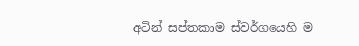අටින් සප්තකාම ස්වර්ගයෙහි ම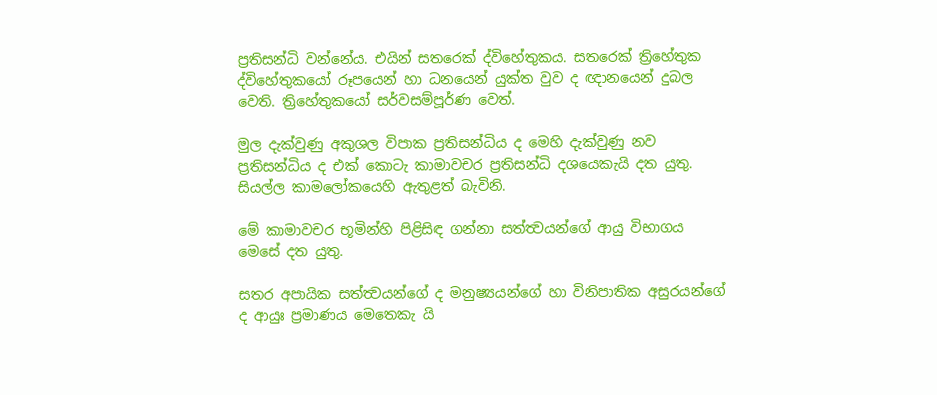ප්‍රතිසන්ධි වන්නේය. එයින් සතරෙක් ද්විහේතුකය. සතරෙක් ත්‍රිහේතුක ද්විහේතුකයෝ රූපයෙන් හා ධනයෙන් යුක්ත වුව ද ඥානයෙන් දුබල වෙති. ත්‍රිහේතුකයෝ සර්වසම්පූර්ණ වෙත්.

මුල දැක්වුණු අකුශල විපාක ප්‍රතිසන්ධිය ද මෙහි දැක්වුණු නව ප්‍රතිසන්ධිය ද එක් කොටැ කාමාවචර ප්‍රතිසන්ධි දශයෙකැයි දත යුතු. සියල්ල කාමලෝකයෙහි ඇතුළත් බැවිනි.

මේ කාමාවචර භූමින්හි පිළිසිඳ ගන්නා සත්ත්‍වයන්ගේ ආයු විභාගය මෙසේ දත යුතු.

සතර අපායික සත්ත්‍වයන්ගේ ද මනුෂ්‍යයන්ගේ හා විනිපාතික අසුරයන්ගේ ද ආයුඃ ප්‍රමාණය මෙතෙකැ යි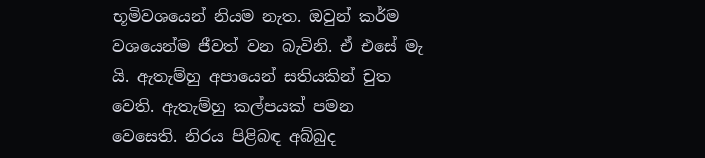භූමිවශයෙන් නියම නැත. ඔවුන් කර්ම වශයෙන්ම ජීවත් වන බැවිනි. ඒ එසේ මැ යි. ඇතැම්හු අපායෙන් සතියකින් චුත වෙති. ඇතැම්හු කල්පයක් පමන වෙසෙති. නිරය පිළිබඳ අබ්බුද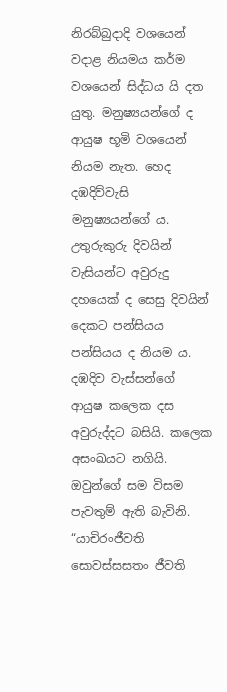නිරබ්බුදාදි වශයෙන් වදාළ නියමය කර්ම වශයෙන් සිද්ධය යි දත යුතු. මනුෂ්‍යයන්ගේ ද ආයුෂ භූමි වශයෙන් නියම නැත. හෙද දඹදිව්වැසි මනුෂ්‍යයන්ගේ ය. උතුරුකුරු දිවයින් වැසියන්ට අවුරුදු දහයෙක් ද සෙසු දිවයින් දෙකට පන්සියය පන්සියය ද නියම ය. දඹදිව වැස්සන්ගේ ආයුෂ කලෙක දස අවුරුද්දට බසියි. කලෙක අසංඛයට නගියි. ඔවුන්ගේ සම විසම පැවතුම් ඇති බැවිනි. “යාචිරංජීවති සොවස්සසතං ජීවති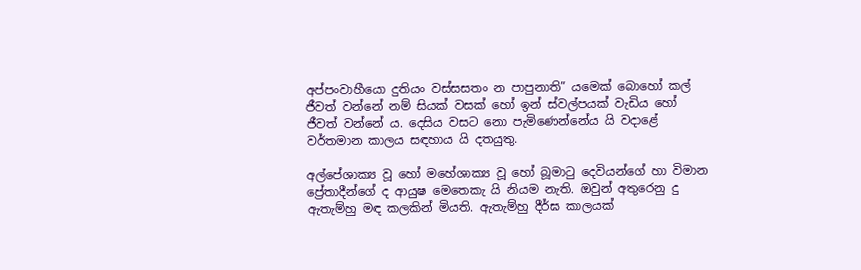අප්පංවාහීයො දුතියං වස්සසතං න පාපුනාති” යමෙක් බොහෝ කල් ජීවත් වන්නේ නම් සියක් වසක් හෝ ඉන් ස්වල්පයක් වැඩිය හෝ ජීවත් වන්නේ ය. දෙසිය වසට නො පැමිණෙන්නේය යි වදාළේ වර්තමාන කාලය සඳහාය යි දතයුතු.

අල්පේශාක්‍ය වූ හෝ මහේශාක්‍ය වූ හෝ බූමාටු දෙවියන්ගේ හා විමාන ප්‍රේතාදීන්ගේ ද ආයුෂ මෙතෙකැ යි නියම නැති. ඔවුන් අතුරෙනු දු ඇතැම්හු මඳ කලකින් මියති. ඇතැම්හු දීර්ඝ කාලයක්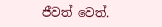ජීවත් වෙත්.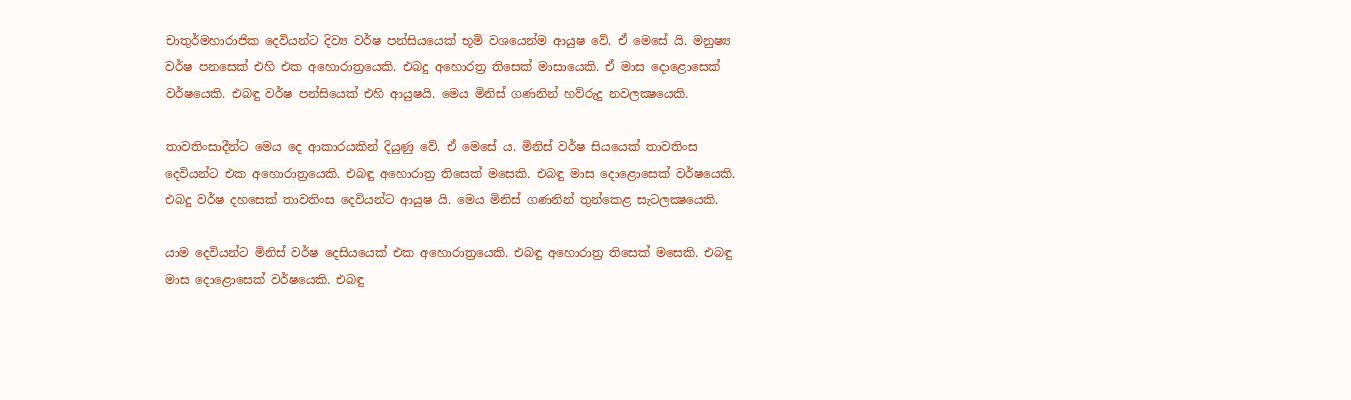චාතුර්මහාරාජික දෙවියන්ට දිව්‍ය වර්ෂ පන්සියයෙක් භූමි වශයෙන්ම ආයුෂ වේ. ඒ මෙසේ යි. මනුෂ්‍ය වර්ෂ පනසෙක් එහි එක අහොරාත්‍රයෙකි. එබදු අහොරත්‍ර තිසෙක් මාසායෙකි. ඒ මාස දොළොසෙක් වර්ෂයෙකි. එබඳු වර්ෂ පන්සියෙක් එහි ආයුෂයි. මෙය මිනිස් ගණනින් හව්රුදු නවලක්‍ෂයෙකි.

තාවතිංසාදීන්ට මෙය දෙ ආකාරයකින් දියුණු වේ. ඒ මෙසේ ය. මිනිස් වර්ෂ සියයෙක් තාවතිංස දෙවියන්ට එක අහොරාත්‍රයෙකි. එබඳු අහොරාත්‍ර තිසෙක් මසෙකි. එබඳු මාස දොළොසෙක් වර්ෂයෙකි. එබදු වර්ෂ දහසෙක් තාවතිංස දෙවියන්ට ආයුෂ යි. මෙය මිනිස් ගණනින් තුන්කෙළ සැටලක්‍ෂයෙකි.

යාම දෙවියන්ට මිනිස් වර්ෂ දෙසියයෙක් එක අහොරාත්‍රයෙකි. එබඳු අහොරාත්‍ර තිසෙක් මසෙකි. එබඳු මාස දොළොසෙක් වර්ෂයෙකි. එබඳු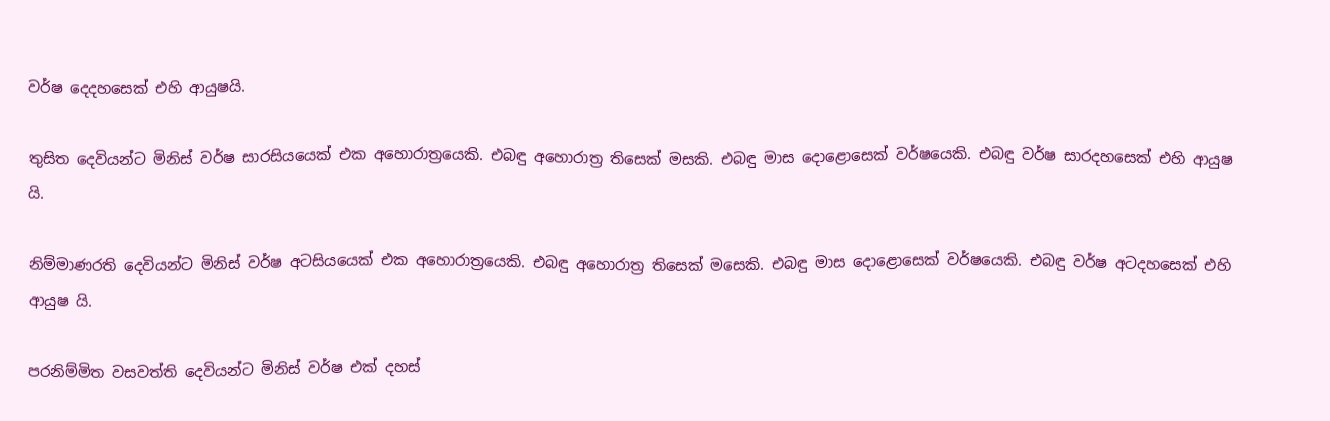වර්ෂ දෙදහසෙක් එහි ආයුෂයි.

තුසිත දෙවියන්ට මිනිස් වර්ෂ සාරසියයෙක් එක අහොරාත්‍රයෙකි. එබඳු අහොරාත්‍ර තිසෙක් මසකි. එබඳු මාස දොළොසෙක් වර්ෂයෙකි. එබඳු වර්ෂ සාරදහසෙක් එහි ආයුෂ යි.

නිම්මාණරති දෙවියන්ට මිනිස් වර්ෂ අටසියයෙක් එක අහොරාත්‍රයෙකි. එබඳු අහොරාත්‍ර තිසෙක් මසෙකි. එබඳු මාස දොළොසෙක් වර්ෂයෙකි. එබඳු වර්ෂ අටදහසෙක් එහි ආයුෂ යි.

පරනිම්මිත වසවත්ති දෙවියන්ට මිනිස් වර්ෂ එක් දහස්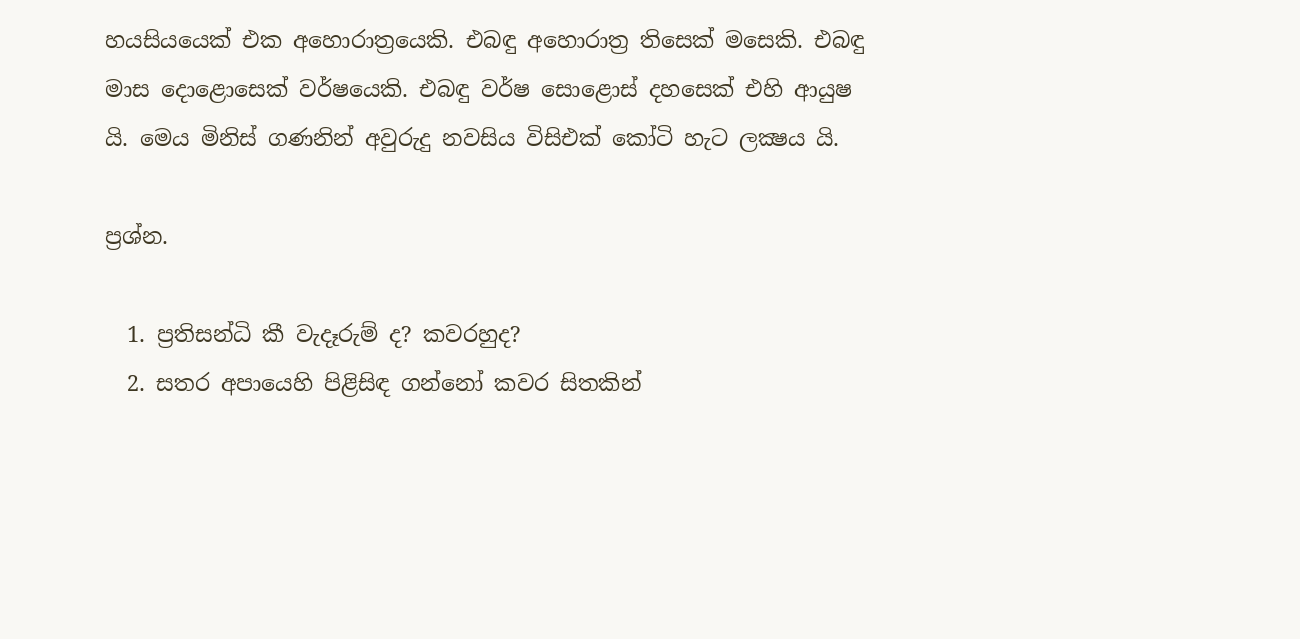හයසියයෙක් එක අහොරාත්‍රයෙකි. එබඳු අහොරාත්‍ර තිසෙක් මසෙකි. එබඳු මාස දොළොසෙක් වර්ෂයෙකි. එබඳු වර්ෂ සොළොස් දහසෙක් එහි ආයුෂ යි. මෙය මිනිස් ගණනින් අවුරුදු නවසිය විසිඑක් කෝටි හැට ලක්‍ෂය යි.

ප්‍රශ්න.

  1. ප්‍රතිසන්ධි කී වැදෑරුම් ද? කවරහුද?
  2. සතර අපායෙහි පිළිසිඳ ගන්නෝ කවර සිතකින්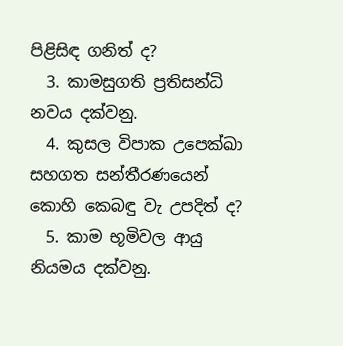පිළිසිඳ ගනිත් ද?
  3. කාමසුගති ප්‍රතිසන්ධි නවය දක්වනු.
  4. කුසල විපාක උපෙක්ඛා සහගත සන්තීරණයෙන් කොහි කෙබඳු වැ උපදිත් ද?
  5. කාම භූමිවල ආයු නියමය දක්වනු.